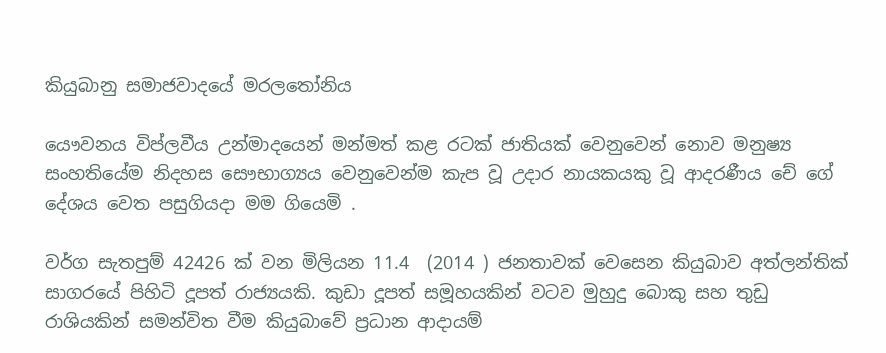කියුබානු සමාජවාදයේ මරලතෝනිය

යෞවනය විප්ලවීය උන්මාදයෙන් මන්මත් කළ රටක් ජාතියක් වෙනුවෙන් නොව මනුෂ්‍ය සංහතියේම නිදහස සෞභාග්‍යය වෙනුවෙන්ම කැප වූ උදාර නායකයකු වූ ආදරණීය චේ ගේ දේශය වෙත පසුගියදා මම ගියෙමි .

වර්ග සැතපුම් 42426 ක් වන මිලියන 11.4  (2014 ) ජනතාවක් වෙසෙන කියුබාව අත්ලන්තික් සාගරයේ පිහිටි දූපත් රාජ්‍යයකි. කුඩා දූපත් සමූහයකින් වටව මුහුදු බොකු සහ තුඩු රාශියකින් සමන්විත වීම කියුබාවේ ප්‍රධාන ආදායම්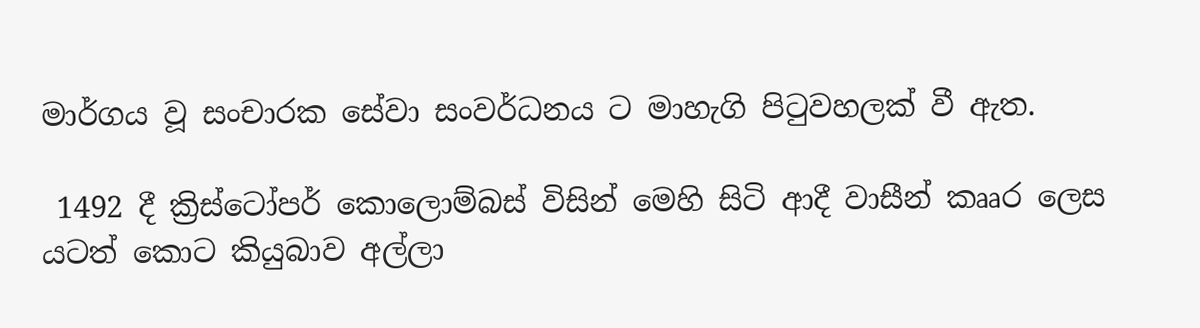මාර්ගය වූ සංචාරක සේවා සංවර්ධනය ට මාහැගි පිටුවහලක් වී ඇත.

 1492 දී ක්‍රිස්ටෝපර් කොලොම්බස් විසින් මෙහි සිටි ආදී වාසීන් කෲර ලෙස යටත් කොට කියුබාව අල්ලා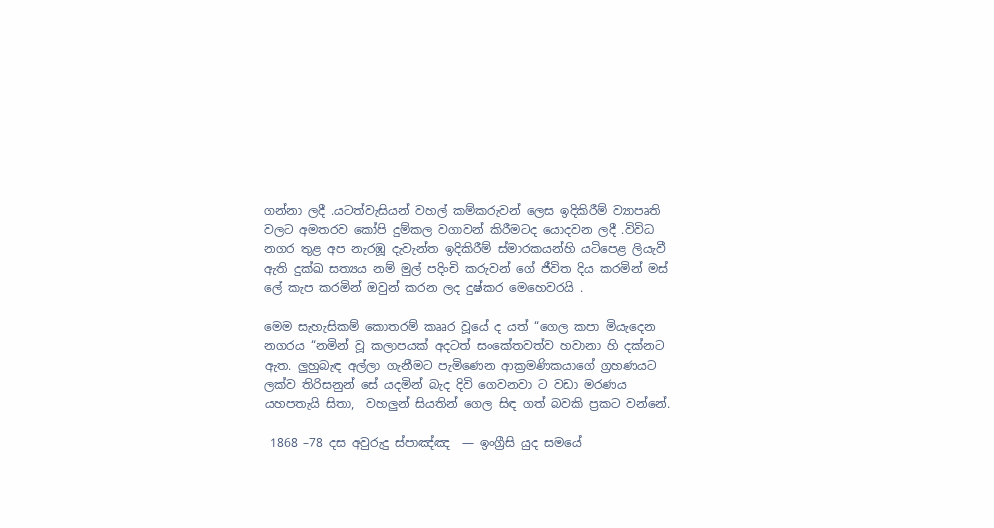ගන්නා ලදී .යටත්වැසියන් වහල් කම්කරුවන් ලෙස ඉදිකිරීම් ව්‍යාපෘති වලට අමතරව කෝපි දුම්කල වගාවන් කිරීමටද යොදවන ලදී .විවිධ නගර තුළ අප නැරඹූ දැවැන්ත ඉදිකිරීම් ස්මාරකයන්හි යටිපෙළ ලියැවී ඇති දුක්ඛ සත්‍යය නම් මුල් පදිංචි කරුවන් ගේ ජීවිත දිය කරමින් මස් ලේ කැප කරමින් ඔවුන් කරන ලද දුෂ්කර මෙහෙවරයි .

මෙම සැහැසිකම් කොතරම් කෲර වූයේ ද යත් “ගෙල කපා මියැදෙන නගරය “නමින් වූ කලාපයක් අදටත් සංකේතවත්ව හවානා හි දක්නට ඇත. ලුහුබැඳ අල්ලා ගැනීමට පැමිණෙන ආක්‍රමණිකයාගේ ග්‍රහණයට ලක්ව තිරිසනුන් සේ යදමින් බැද දිවි ගෙවනවා ට වඩා මරණය යහපතැයි සිතා,  වහලුන් සියතින් ගෙල සිඳ ගත් බවකි ප්‍රකට වන්නේ.

 1868 –78 දස අවුරුදු ස්පාඤ්ඤ  — ඉංග්‍රීසි යුද සමයේ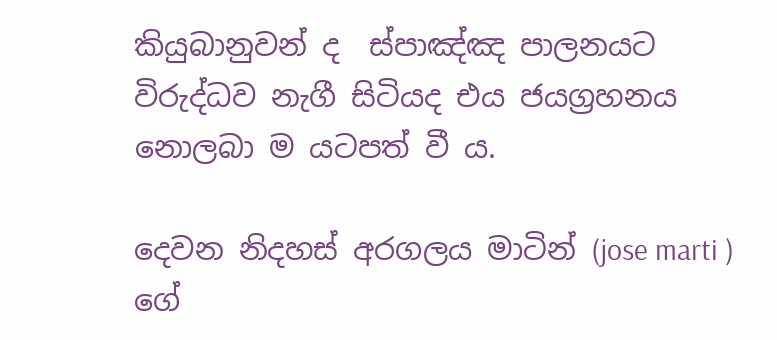කියුබානුවන් ද  ස්පාඤ්ඤ පාලනයට විරුද්ධව නැගී සිටියද එය ජයග්‍රහනය නොලබා ම යටපත් වී ය.

දෙවන නිදහස් අරගලය මාටින් (jose marti ) ගේ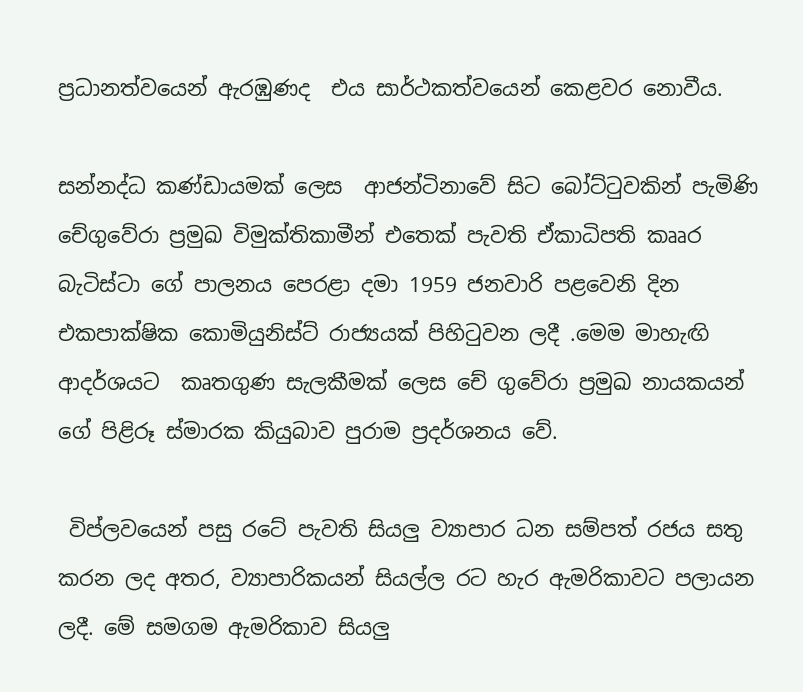ප්‍රධානත්වයෙන් ඇරඹුණද  එය සාර්ථකත්වයෙන් කෙළවර නොවීය.

සන්නද්ධ කණ්ඩායමක් ලෙස  ආජන්ටිනාවේ සිට බෝට්ටුවකින් පැමිණි චේගුවේරා ප්‍රමුඛ විමුක්තිකාමීන් එතෙක් පැවති ඒකාධිපති කෲර බැටිස්ටා ගේ පාලනය පෙරළා දමා 1959 ජනවාරි පළවෙනි දින එකපාක්ෂික කොමියුනිස්ට් රාජ්‍යයක් පිහිටුවන ලදී .මෙම මාහැඟි ආදර්ශයට  කෘතගුණ සැලකීමක් ලෙස චේ ගුවේරා ප්‍රමුඛ නායකයන් ගේ පිළිරූ ස්මාරක කියුබාව පුරාම ප්‍රදර්ශනය වේ.

 විප්ලවයෙන් පසු රටේ පැවති සියලු ව්‍යාපාර ධන සම්පත් රජය සතු කරන ලද අතර, ව්‍යාපාරිකයන් සියල්ල රට හැර ඇමරිකාවට පලායන ලදී. මේ සමගම ඇමරිකාව සියලු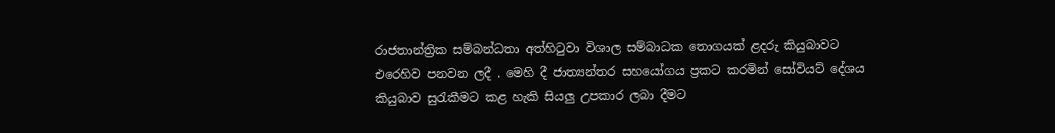රාජතාන්ත්‍රික සම්බන්ධතා අත්හිටුවා විශාල සම්බාධක තොගයක් ළදරු කියුබාවට එරෙහිව පනවන ලදී . මෙහි දී ජාත්‍යන්තර සහයෝගය ප්‍රකට කරමින් සෝවියට් දේශය කියුබාව සුරැකීමට කළ හැකි සියලු උපකාර ලබා දීමට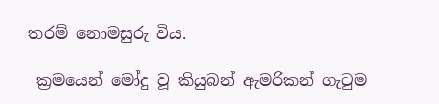තරම් නොමසුරු විය.

 ක්‍රමයෙන් මෝදු වූ කියුබන් ඇමරිකන් ගැටුම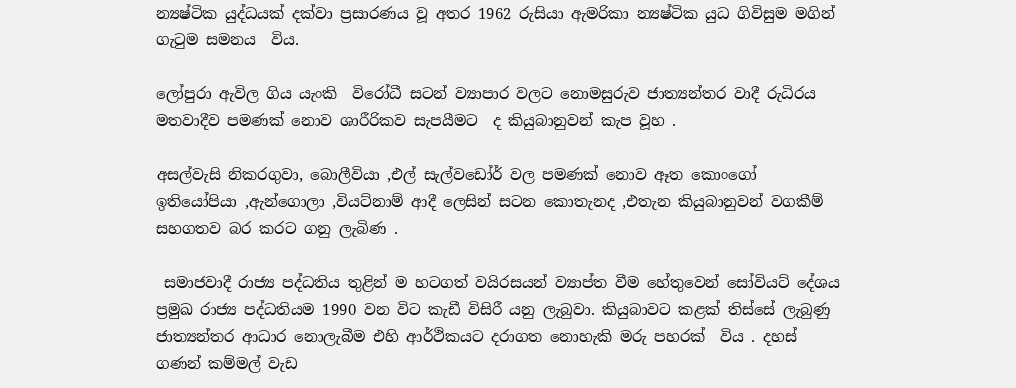න්‍යෂ්ටික යුද්ධයක් දක්වා ප්‍රසාරණය වූ අතර 1962 රුසියා ඇමරිකා න්‍යෂ්ටික යුධ ගිවිසුම මගින් ගැටුම සමනය  විය.

ලෝපුරා ඇවිල ගිය යැංකි  විරෝධී සටන් ව්‍යාපාර වලට නොමසුරුව ජාත්‍යන්තර වාදී රුධිරය මතවාදීව පමණක් නොව ශාරීරිකව සැපයීමට  ද කියුබානුවන් කැප වූහ .

අසල්වැසි නිකරගුවා, බොලීවියා ,එල් සැල්වඩෝර් වල පමණක් නොව ඈත කොංගෝ ඉතියෝපියා ,ඇන්ගොලා ,වියට්නාම් ආදී ලෙසින් සටන කොතැනද ,එතැන කියුබානුවන් වගකීම් සහගතව බර කරට ගනු ලැබිණ ‍.

 සමාජවාදී රාජ්‍ය පද්ධතිය තුළින් ම හටගත් වයිරසයන් ව්‍යාප්ත වීම හේතුවෙන් සෝවියට් දේශය ප්‍රමුඛ රාජ්‍ය පද්ධතියම 1990 වන විට කැඩී විසිරී යනු ලැබුවා. කියුබාවට කළක් තිස්සේ ලැබුණු ජාත්‍යන්තර ආධාර නොලැබීම එහි ආර්ථිකයට දරාගත නොහැකි මරු පහරක්  විය . දහස් ගණන් කම්මල් වැඩ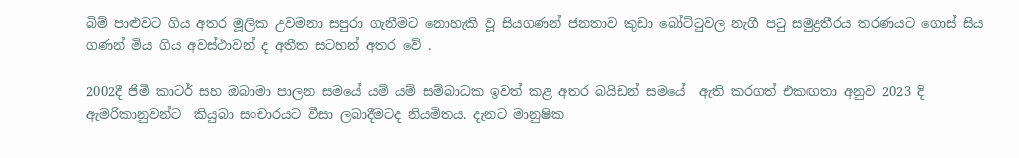බිම් පාළුවට ගිය අතර මූලික උවමනා සපුරා ගැනීමට නොහැකි වූ සියගණන් ජනතාව කුඩා බෝට්ටුවල නැගී පටු සමුද්‍රතීරය තරණයට ගොස් සිය ගණන් මිය ගිය අවස්ථාවන් ද අතීත සටහන් අතර වේ .

2002දී ජිමී කාටර් සහ ඔබාමා පාලන සමයේ යම් යම් සම්බාධක ඉවත් කළ අතර බයිඩන් සමයේ  ඇති කරගත් එකඟතා අනුව 2023 දි ඇමරිකානුවන්ට  කියුබා සංචාරයට වීසා ලබාදීමටද නියමිතය. දැනට මානුෂික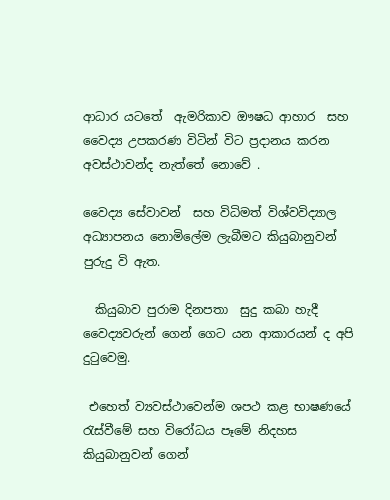ආධාර යටතේ  ඇමරිකාව ඖෂධ ආහාර  සහ වෛද්‍ය උපකරණ විටින් විට ප්‍රදානය කරන අවස්ථාවන්ද නැත්තේ නොවේ .

වෛද්‍ය සේවාවන්  සහ විධිමත් විශ්වවිද්‍යාල අධ්‍යාපනය නොමිලේම ලැබීමට කියුබානුවන් පුරුදු වි ඇත.

  කියුබාව පුරාම දිනපතා  සුදු කබා හැදී වෛද්‍යවරුන් ගෙන් ගෙට යන ආකාරයන් ද අපි දුටුවෙමු.

 එහෙත් ව්‍යවස්ථාවෙන්ම ශපථ කළ භාෂණයේ  රැස්වීමේ සහ විරෝධය පෑමේ නිදහස  කියුබානුවන් ගෙන්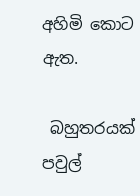අහිමි කොට ඇත.

 බහුතරයක් පවුල්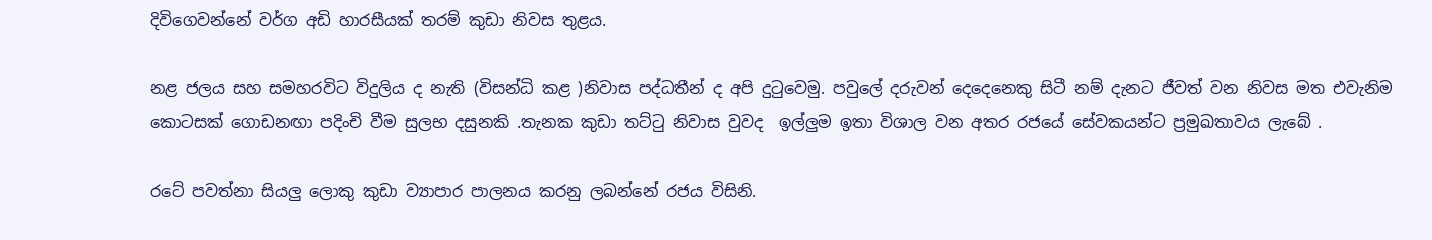දිවිගෙවන්නේ වර්ග අඩි හාරසීයක් තරම් කුඩා නිවස තුළය.

නළ ජලය සහ සමහරවිට විදුලිය ද නැති (විසන්ධි කළ )නිවාස පද්ධතීන් ද අපි දුටුවෙමු. පවුලේ දරුවන් දෙදෙනෙකු සිටී නම් දැනට ජීවත් වන නිවස මත එවැනිම කොටසක් ගොඩනඟා පදිංචි වීම සුලභ දසුනකි .තැනක කුඩා තට්ටු නිවාස වුවද  ඉල්ලුම ඉතා විශාල වන අතර රජයේ සේවකයන්ට ප්‍රමුඛතාවය ලැබේ .

රටේ පවත්නා සියලු ලොකු කුඩා ව්‍යාපාර පාලනය කරනු ලබන්නේ රජය විසිනි.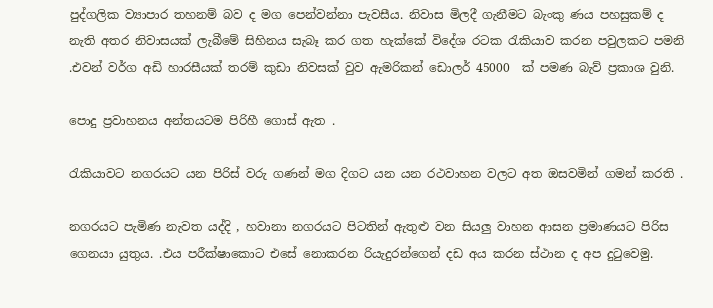පුද්ගලික ව්‍යාපාර තහනම් බව ද මග පෙන්වන්නා පැවසීය. නිවාස මිලදී ගැනීමට බැංකු ණය පහසුකම් ද නැති අතර නිවාසයක් ලැබීමේ සිහිනය සැබෑ කර ගත හැක්කේ විදේශ රටක රැකියාව කරන පවුලකට පමනි .එවන් වර්ග අඩි හාරසීයක් තරම් කුඩා නිවසක් වුව ඇමරිකන් ඩොලර් 45000  ක් පමණ බැව් ප්‍රකාශ වුනි.

පොදු ප්‍රවාහනය අන්තයටම පිරිහී ගොස් ඇත .

රැකියාවට නගරයට යන පිරිස් වරු ගණන් මග දිගට යන යන රථවාහන වලට අත ඔසවමින් ගමන් කරති .

නගරයට පැමිණ නැවත යද්දි , හවානා නගරයට පිටතින් ඇතුළු වන සියලු වාහන ආසන ප්‍රමාණයට පිරිස ගෙනයා යුතුය. .එය පරීක්ෂාකොට එසේ නොකරන රියැදුරන්ගෙන් දඩ අය කරන ස්ථාන ද අප දුටුවෙමු.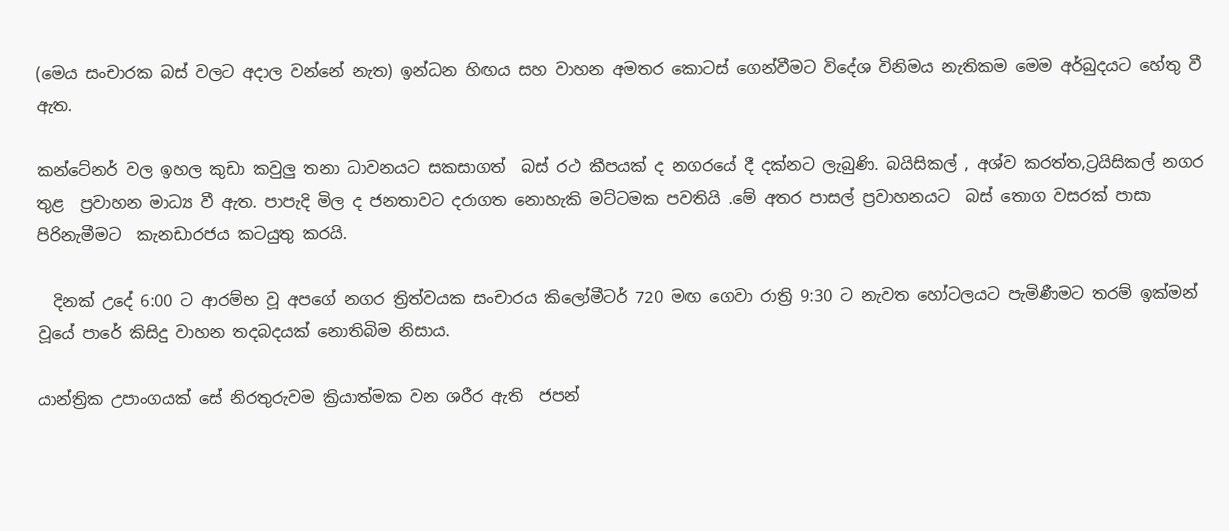(මෙය සංචාරක බස් වලට අදාල වන්නේ නැත) ඉන්ධන හිඟය සහ වාහන අමතර කොටස් ගෙන්වීමට විදේශ විනිමය නැතිකම මෙම අර්බුදයට හේතු වී ඇත.

කන්ටේනර් වල ඉහල කුඩා කවුලු තනා ධාවනයට සකසාගත්  බස් රථ කීපයක් ද නගරයේ දී දක්නට ලැබුණි. බයිසිකල් , අශ්ව කරත්ත,ට්‍රයිසිකල් නගර තුළ  ප්‍රවාහන මාධ්‍ය වී ඇත. පාපැදි මිල ද ජනතාවට දරාගත නොහැකි මට්ටමක පවතියි .මේ අතර පාසල් ප්‍රවාහනයට  බස් තොග වසරක් පාසා  පිරිනැමීමට  කැනඩාරජය කටයුතු කරයි.

  දිනක් උදේ 6:00 ට ආරම්භ වූ අපගේ නගර ත්‍රිත්වයක සංචාරය කිලෝමීටර් 720 මඟ ගෙවා රාත්‍රි 9:30 ට නැවත හෝටලයට පැමිණීමට තරම් ඉක්මන් වූයේ පාරේ කිසිදු වාහන තදබදයක් නොතිබිම නිසාය.

යාන්ත්‍රික උපාංගයක් සේ නිරතුරුවම ක්‍රියාත්මක වන ශරීර ඇති  ජපන්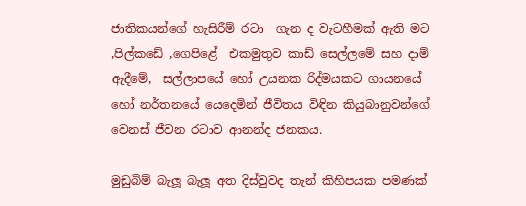ජාතිකයන්ගේ හැසිරීම් රටා  ගැන ද වැටහීමක් ඇති මට ,පිල්කඩේ ,ගෙපිළේ  එකමුතුව කාඩ් සෙල්ලමේ සහ දාම් ඇදීමේ,  සල්ලාපයේ හෝ උයනක රිද්මයකට ගායනයේ හෝ නර්තනයේ යෙදෙමින් ජීවිතය විඳින කියුබානුවන්ගේ වෙනස් ජීවන රටාව ආනන්ද ජනකය.

මුඩුබිම් බැලූ බැලූ අත දිස්වුවද තැන් කිහිපයක පමණක්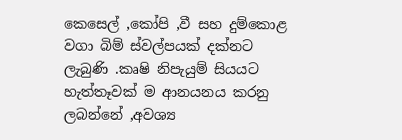කෙසෙල් ,කෝපි ,වී සහ දුම්කොළ වගා බිම් ස්වල්පයක් දක්නට ලැබුණි .කෘෂි නිපැයුම් සියයට හැත්තෑවක් ම ආනයනය කරනු ලබන්නේ ,අවශ්‍ය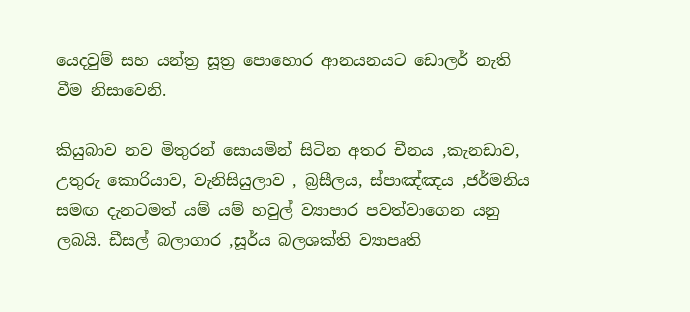යෙදවුම් සහ යන්ත්‍ර සූත්‍ර පොහොර ආනයනයට ඩොලර් නැති වීම නිසාවෙනි.

කියුබාව නව මිතුරන් සොයමින් සිටින අතර චීනය ,කැනඩාව, උතුරු කොරියාව, වැනිසියුලාව , බ්‍රසීලය, ස්පාඤ්ඤය ,ජර්මනිය සමඟ දැනටමත් යම් යම් හවුල් ව්‍යාපාර පවත්වාගෙන යනු ලබයි. ඩීසල් බලාගාර ,සූර්ය බලශක්ති ව්‍යාපෘති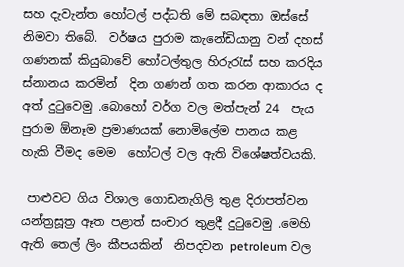සහ දැවැන්ත හෝටල් පද්ධති මේ සබඳතා ඔස්සේ නිමවා තිබේ.  වර්ෂය පුරාම කැනේඩියානු වන් දහස් ගණනක් කියුබාවේ හෝටල්තුල හිරුරැස් සහ කරදිය ස්නානය කරමින්  දින ගණන් ගත කරන ආකාරය ද අත් දුටුවෙමු .බොහෝ වර්ග වල මත්පැන් 24  පැය පුරාම ඕනෑම ප්‍රමාණයක් නොමිලේම පානය කළ හැකි වීමද මෙම  හෝටල් වල ඇති විශේෂත්වයකි.

 පාළුවට ගිය විශාල ගොඩනැගිලි තුළ දිරාපත්වන යන්ත්‍රසූත්‍ර ඈත පළාත් සංචාර තුළදී දුටුවෙමු .මෙහි ඇති තෙල් ලිං කීපයකින්  නිපදවන petroleum වල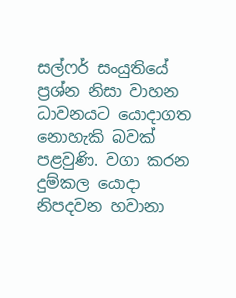සල්ෆර් සංයුතියේ ප්‍රශ්න නිසා වාහන ධාවනයට යොදාගත නොහැකි බවක් පළවුණි. වගා කරන දුම්කල යොදා නිපදවන හවානා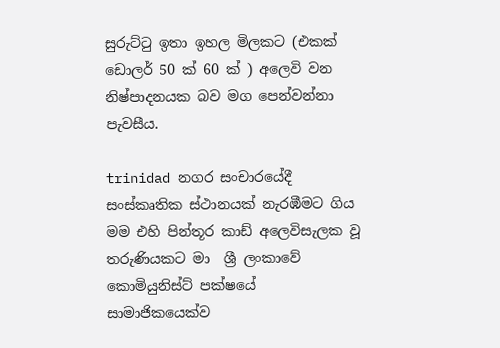සුරුට්ටු ඉතා ඉහල මිලකට (එකක් ඩොලර් 50 ක් 60 ක් ) අලෙවි වන නිෂ්පාදනයක බව මග පෙන්වන්නා පැවසීය.

trinidad නගර සංචාරයේදී  සංස්කෘතික ස්ථානයක් නැරඹීමට ගිය මම එහි පින්තූර කාඩ් අලෙවිසැලක වූ තරුණියකට මා  ශ්‍රී ලංකාවේ කොමියුනිස්ට් පක්ෂයේ සාමාජිකයෙක්ව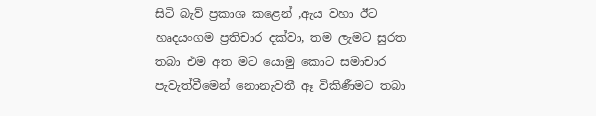සිටි බැව් ප්‍රකාශ කළෙන් ,ඇය වහා ඊට හෘදයංගම ප්‍රතිචාර දක්වා, තම ලැමට සුරත තබා එම අත මට යොමු කොට සමාචාර පැවැත්වීමෙන් නොනැවතී ඈ විකිණීමට තබා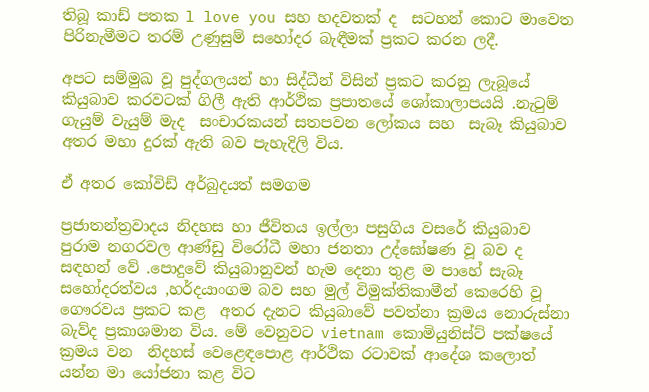තිබූ කාඩ් පතක l love you සහ හදවතක් ද  සටහන් කොට මාවෙත පිරිනැමීමට තරම් උණුසුම් සහෝදර බැඳීමක් ප්‍රකට කරන ලදී.

අපට සම්මුඛ වූ පුද්ගලයන් හා සිද්ධීන් විසින් ප්‍රකට කරනු ලැබූයේ කියුබාව කරවටක් ගිලී ඇති ආර්ථික ප්‍රපාතයේ ශෝකාලාපයයි .නැටුම් ගැයුම් වැයුම් මැද  සංචාරකයන් සතපවන ලෝකය සහ  සැබෑ කියුබාව අතර මහා දුරක් ඇති බව පැහැදිලි විය.

ඒ අතර කෝවිඩ් අර්බුදයත් සමගම

ප්‍රජාතන්ත්‍රවාදය නිදහස හා ජීවිතය ඉල්ලා පසුගිය වසරේ කියුබාව පුරාම නගරවල ආණ්ඩු විරෝධී මහා ජනතා උද්ඝෝෂණ වූ බව ද සඳහන් වේ .පොදුවේ කියුබානුවන් හැම දෙනා තුළ ම පාහේ සැබෑ සහෝදරත්වය ,හර්දයාංගම බව සහ මුල් විමුක්තිකාමීන් කෙරෙහි වූ ගෞරවය ප්‍රකට කළ  අතර දැනට කියුබාවේ පවත්නා ක්‍රමය නොරුස්නා බැව්ද ප්‍රකාශමාන විය. මේ වෙනුවට vietnam කොමියුනිස්ට් පක්ෂයේ ක්‍රමය වන  නිදහස් වෙළෙඳපොළ ආර්ථික රටාවක් ආදේශ කලොත් යන්න මා යෝජනා කළ විට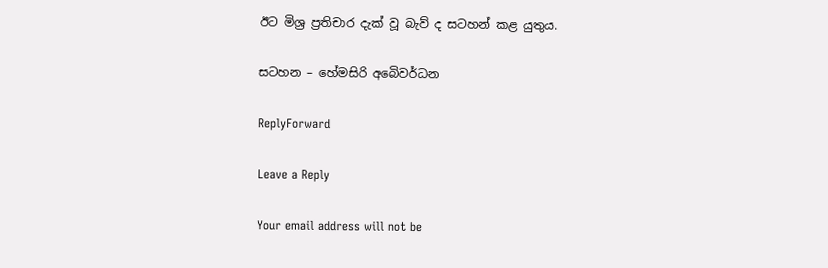ඊට මිශ්‍ර ප්‍රතිචාර දැක් වූ බැව් ද සටහන් කළ යුතුය.

සටහන – හේමසිරි අබෙිවර්ධන

ReplyForward

Leave a Reply

Your email address will not be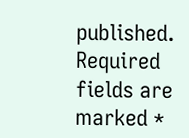published. Required fields are marked *